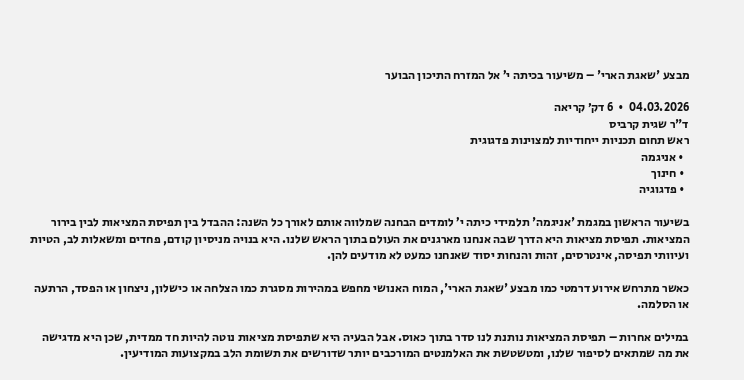מבצע 'שאגת הארי' – משיעור בכיתה י’ אל המזרח התיכון הבוער

04.03.2026  •  6 דק׳ קריאה
ד"ר שגית קרביס
ראש תחום תכניות ייחודיות למצוינות פדגוגית
  • אניגמה
  • חינוך
  • פדגוגיה

בשיעור הראשון במגמת 'אניגמה' תלמידי כיתה י’ לומדים הבחנה שמלווה אותם לאורך כל השנה: ההבדל בין תפיסת המציאות לבין בירור המציאות. תפיסת מציאות היא הדרך שבה אנחנו מארגנים את העולם בתוך הראש שלנו. היא בנויה מניסיון קודם, פחדים ומשאלות לב, הטיות ועיוותי תפיסה, אינטרסים, זהות והנחות יסוד שאנחנו כמעט לא מודעים להן.

כאשר מתרחש אירוע דרמטי כמו מבצע 'שאגת הארי', המוח האנושי מחפש במהירות מסגרת כמו הצלחה או כישלון, ניצחון או הפסד, הרתעה או הסלמה.

במילים אחרות – תפיסת המציאות נותנת לנו סדר בתוך כאוס. אבל הבעיה היא שתפיסת מציאות נוטה להיות חד ממדית, שכן היא מדגישה את מה שמתאים לסיפור שלנו, ומטשטשת את האלמנטים המורכבים יותר שדורשים את תשומת הלב במקצועות המודיעין.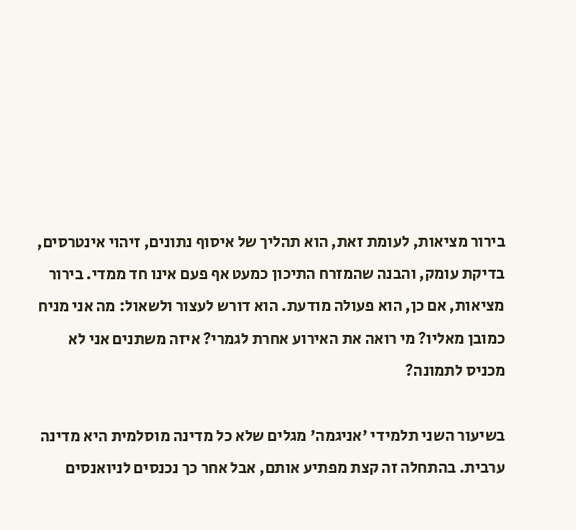בירור מציאות, לעומת זאת, הוא תהליך של איסוף נתונים, זיהוי אינטרסים, בדיקת עומק, והבנה שהמזרח התיכון כמעט אף פעם אינו חד ממדי. בירור מציאות, אם כן, הוא פעולה מודעת. הוא דורש לעצור ולשאול: מה אני מניח כמובן מאליו? מי רואה את האירוע אחרת לגמרי? איזה משתנים אני לא מכניס לתמונה?

בשיעור השני תלמידי 'אניגמה' מגלים שלא כל מדינה מוסלמית היא מדינה ערבית. בהתחלה זה קצת מפתיע אותם, אבל אחר כך נכנסים לניואנסים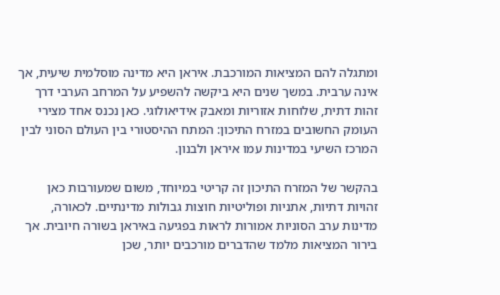ומתגלה להם המציאות המורכבת. איראן היא מדינה מוסלמית שיעית, אך אינה ערבית. במשך שנים היא ביקשה להשפיע על המרחב הערבי דרך זהות דתית, שלוחות אזוריות ומאבק אידיאולוגי. כאן נכנס אחד מצירי העומק החשובים במזרח התיכון: המתח ההיסטורי בין העולם הסוני לבין המרכז השיעי במדינות עמו איראן ולבנון.

בהקשר של המזרח התיכון זה קריטי במיוחד, משום שמעורבות כאן זהויות דתיות, אתניות ופוליטיות חוצות גבולות מדינתיים. לכאורה, מדינות ערב הסוניות אמורות לראות בפגיעה באיראן בשורה חיובית. אך בירור המציאות מלמד שהדברים מורכבים יותר, שכן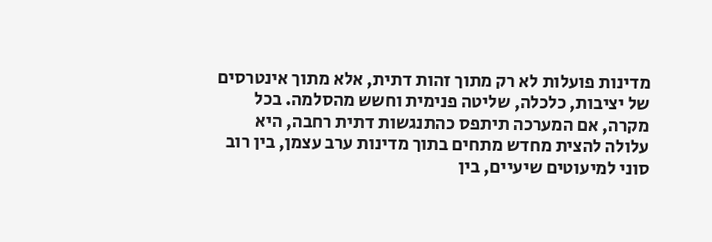מדינות פועלות לא רק מתוך זהות דתית, אלא מתוך אינטרסים של יציבות, כלכלה, שליטה פנימית וחשש מהסלמה. בכל מקרה, אם המערכה תיתפס כהתנגשות דתית רחבה, היא עלולה להצית מחדש מתחים בתוך מדינות ערב עצמן, בין רוב סוני למיעוטים שיעיים, בין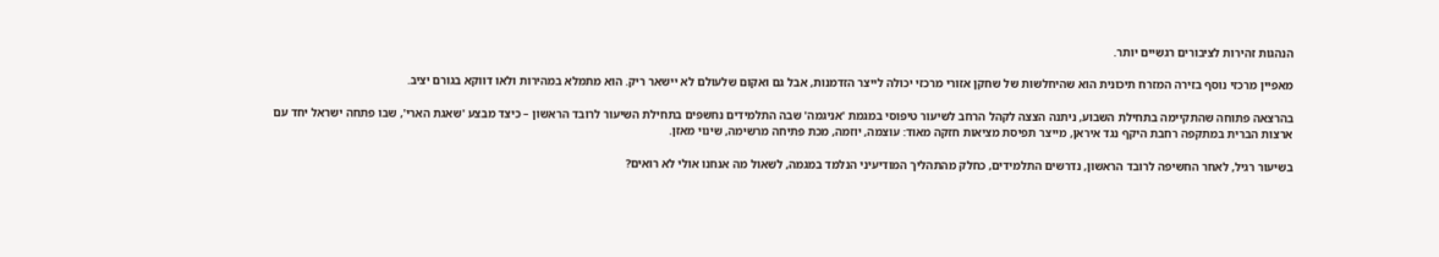הנהגות זהירות לציבורים רגשיים יותר.

מאפיין מרכזי נוסף בזירה המזרח תיכונית הוא שהיחלשות של שחקן אזורי מרכזי יכולה לייצר הזדמנות, אבל גם ואקום שלעולם לא יישאר ריק. הוא מתמלא במהירות ולאו דווקא בגורם יציב.

בהרצאה פתוחה שהתקיימה בתחילת השבוע, ניתנה הצצה לקהל הרחב לשיעור טיפוסי במגמת 'אניגמה' שבה התלמידים נחשפים בתחילת השיעור לרובד הראשון – כיצד מבצע 'שאגת הארי', שבו פתחה ישראל יחד עם ארצות הברית במתקפה רחבת היקף נגד איראן, מייצר תפיסת מציאות חזקה מאוד: עוצמה, יוזמה, מכת פתיחה מרשימה, שינוי מאזן.

בשיעור רגיל, לאחר החשיפה לרובד הראשון, נדרשים התלמידים, כחלק מהתהליך המודיעיני הנלמד במגמה, לשאול מה אנחנו אולי לא רואים?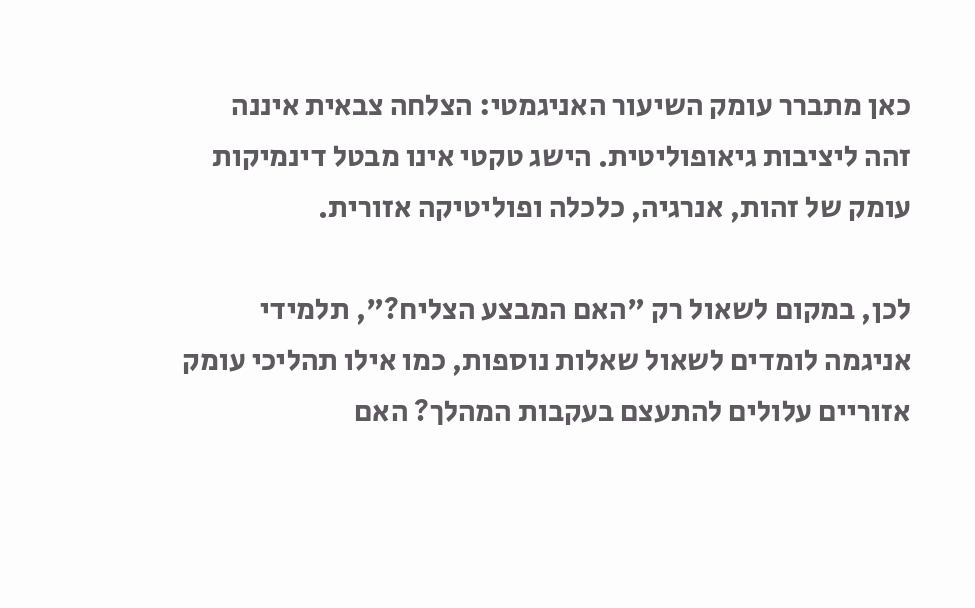כאן מתברר עומק השיעור האניגמטי: הצלחה צבאית איננה זהה ליציבות גיאופוליטית. הישג טקטי אינו מבטל דינמיקות עומק של זהות, אנרגיה, כלכלה ופוליטיקה אזורית.

לכן, במקום לשאול רק "האם המבצע הצליח?", תלמידי אניגמה לומדים לשאול שאלות נוספות, כמו אילו תהליכי עומק אזוריים עלולים להתעצם בעקבות המהלך? האם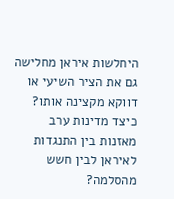היחלשות איראן מחלישה גם את הציר השיעי או דווקא מקצינה אותו? כיצד מדינות ערב מאזנות בין התנגדות לאיראן לבין חשש מהסלמה?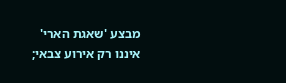מבצע 'שאגת הארי' איננו רק אירוע צבאי;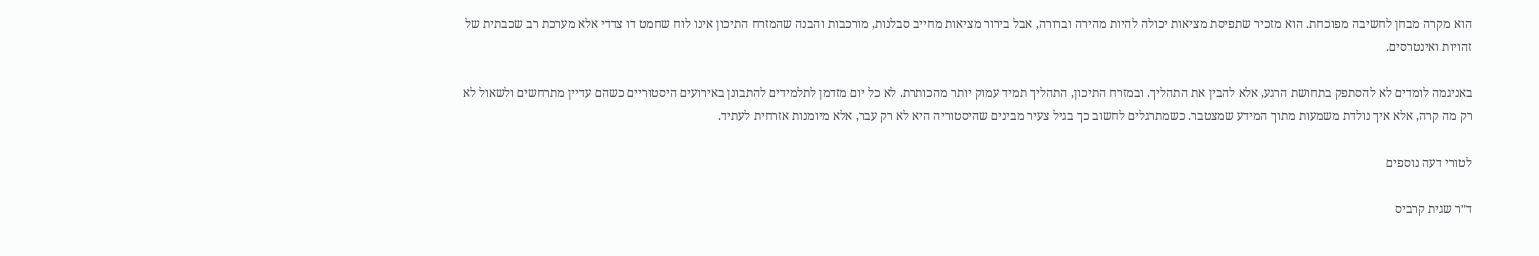הוא מקרה מבחן לחשיבה מפוכחת. הוא מזכיר שתפיסת מציאות יכולה להיות מהירה וברורה, אבל בירור מציאות מחייב סבלנות, מורכבות והבנה שהמזרח התיכון אינו לוח שחמט דו צדדי אלא מערכת רב שכבתית של זהויות ואינטרסים.

באניגמה לומדים לא להסתפק בתחושת הרגע, אלא להבין את התהליך. ובמזרח התיכון, התהליך תמיד עמוק יותר מהכותרת. לא כל יום מזדמן לתלמידים להתבונן באירועים היסטוריים כשהם עדיין מתרחשים ולשאול לא רק מה קרה, אלא איך נולדת משמעות מתוך המידע שמצטבר. כשמתרגלים לחשוב כך בגיל צעיר מבינים שהיסטוריה היא לא רק עבר, אלא מיומנות אזרחית לעתיד.

לטורי דעה נוספים

ד״ר שגית קרביס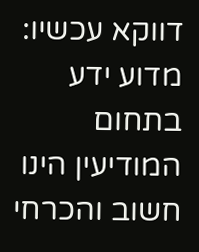דווקא עכשיו: מדוע ידע בתחום המודיעין הינו חשוב והכרחי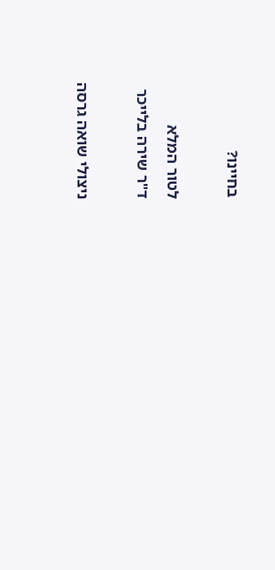בחיינו?

לטור המלא
ד"ר שירה בלייכר

ניצולי שואה גרסה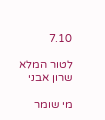7.10

לטור המלא
שרון אבני

מי שומר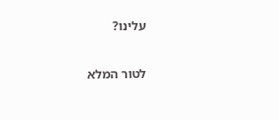עלינו?

לטור המלא